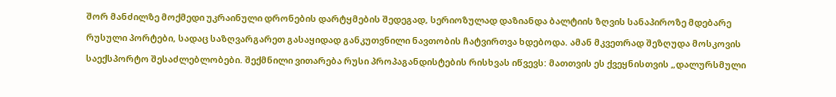შორ მანძილზე მოქმედი უკრაინული დრონების დარტყმების შედეგად, სერიოზულად დაზიანდა ბალტიის ზღვის სანაპიროზე მდებარე რუსული პორტები, სადაც საზღვარგარეთ გასაყიდად განკუთვნილი ნავთობის ჩატვირთვა ხდებოდა. ამან მკვეთრად შეზღუდა მოსკოვის საექსპორტო შესაძლებლობები. შექმნილი ვითარება რუსი პროპაგანდისტების რისხვას იწვევს: მათთვის ეს ქვეყნისთვის „დალურსმული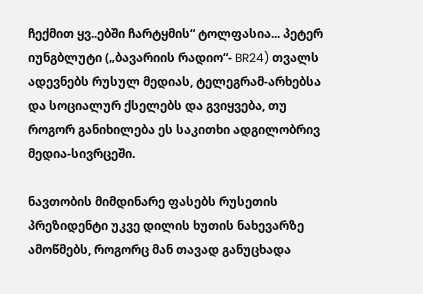ჩექმით ყვ..ებში ჩარტყმის“ ტოლფასია... პეტერ იუნგბლუტი („ბავარიის რადიო“- BR24) თვალს ადევნებს რუსულ მედიას, ტელეგრამ-არხებსა და სოციალურ ქსელებს და გვიყვება, თუ როგორ განიხილება ეს საკითხი ადგილობრივ მედია-სივრცეში.

ნავთობის მიმდინარე ფასებს რუსეთის პრეზიდენტი უკვე დილის ხუთის ნახევარზე ამოწმებს, როგორც მან თავად განუცხადა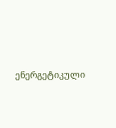ენერგეტიკული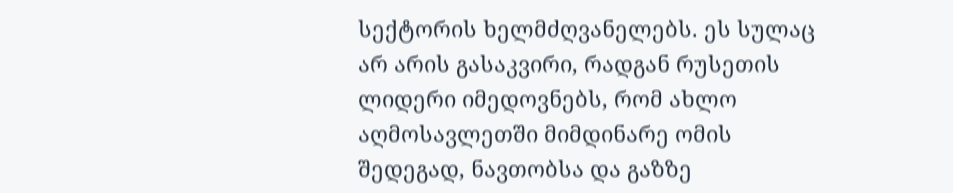სექტორის ხელმძღვანელებს. ეს სულაც არ არის გასაკვირი, რადგან რუსეთის ლიდერი იმედოვნებს, რომ ახლო აღმოსავლეთში მიმდინარე ომის შედეგად, ნავთობსა და გაზზე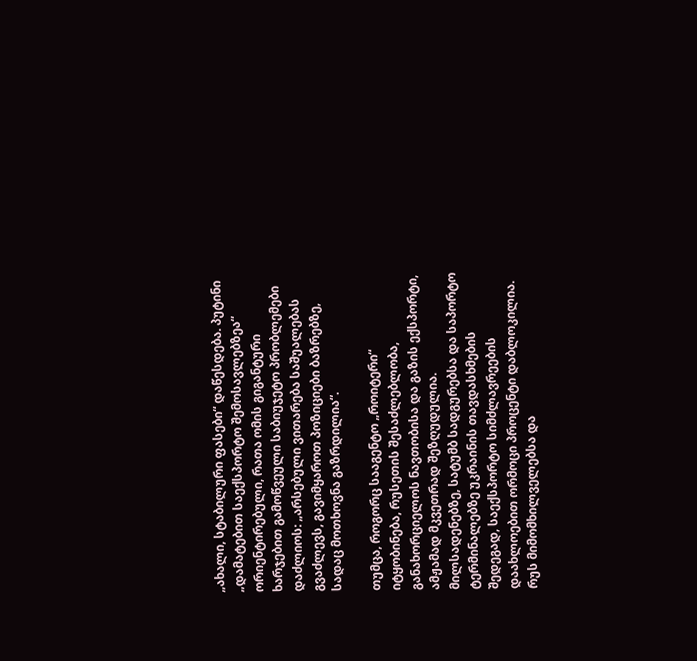„ახალი, სტაბილური ფასები“ დაწესდება. პუტინი „დამატებით საექსპორტო შემოსავლებზეა“ ორიენტირებული, რათა ომის გიგანტური ხარჯებით გამოწვეული საბიუჯეტო პრობლემები დაძლიოს: „არსებული ვითარება საშუალებას გვაძლევს, გავიმყაროთ პოზიციები ბაზრებზე, სადაც მოთხოვნა გაზრდილია“.

თუმცა, როგორც სააგენტო „როიტერი“ იტყობინება, რუსეთის შესაძლებლობა, განახორციელოს ნავთობისა და გაზის ექსპორტი, ამჟამად მკვეთრად შეზღუდულია. მილსადენებზე, სატუმბ სადგურებსა და საპორტო ტერმინალებზე უკრაინის თავდასხმების შედეგად, საექსპორტო სიმძლავრეების დაახლოებით ორმოცი პროცენტი დაბლოკილია. რუს მიმომხილველებსა და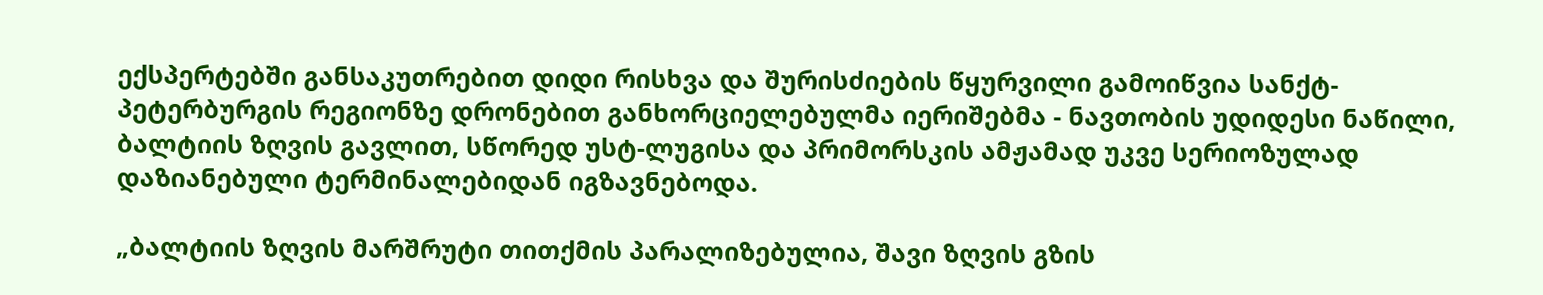ექსპერტებში განსაკუთრებით დიდი რისხვა და შურისძიების წყურვილი გამოიწვია სანქტ-პეტერბურგის რეგიონზე დრონებით განხორციელებულმა იერიშებმა - ნავთობის უდიდესი ნაწილი, ბალტიის ზღვის გავლით, სწორედ უსტ-ლუგისა და პრიმორსკის ამჟამად უკვე სერიოზულად დაზიანებული ტერმინალებიდან იგზავნებოდა.

„ბალტიის ზღვის მარშრუტი თითქმის პარალიზებულია, შავი ზღვის გზის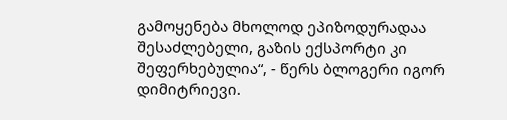გამოყენება მხოლოდ ეპიზოდურადაა შესაძლებელი, გაზის ექსპორტი კი შეფერხებულია“, - წერს ბლოგერი იგორ დიმიტრიევი.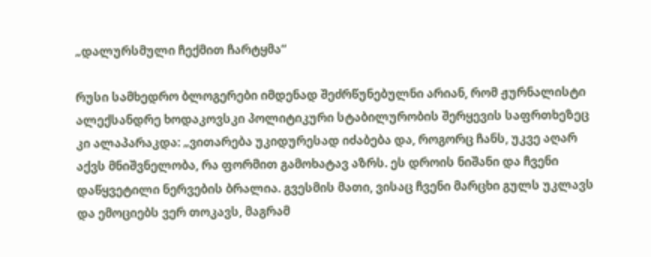„დალურსმული ჩექმით ჩარტყმა“

რუსი სამხედრო ბლოგერები იმდენად შეძრწუნებულნი არიან, რომ ჟურნალისტი ალექსანდრე ხოდაკოვსკი პოლიტიკური სტაბილურობის შერყევის საფრთხეზეც კი ალაპარაკდა: „ვითარება უკიდურესად იძაბება და, როგორც ჩანს, უკვე აღარ აქვს მნიშვნელობა, რა ფორმით გამოხატავ აზრს. ეს დროის ნიშანი და ჩვენი დაწყვეტილი ნერვების ბრალია. გვესმის მათი, ვისაც ჩვენი მარცხი გულს უკლავს და ემოციებს ვერ თოკავს, მაგრამ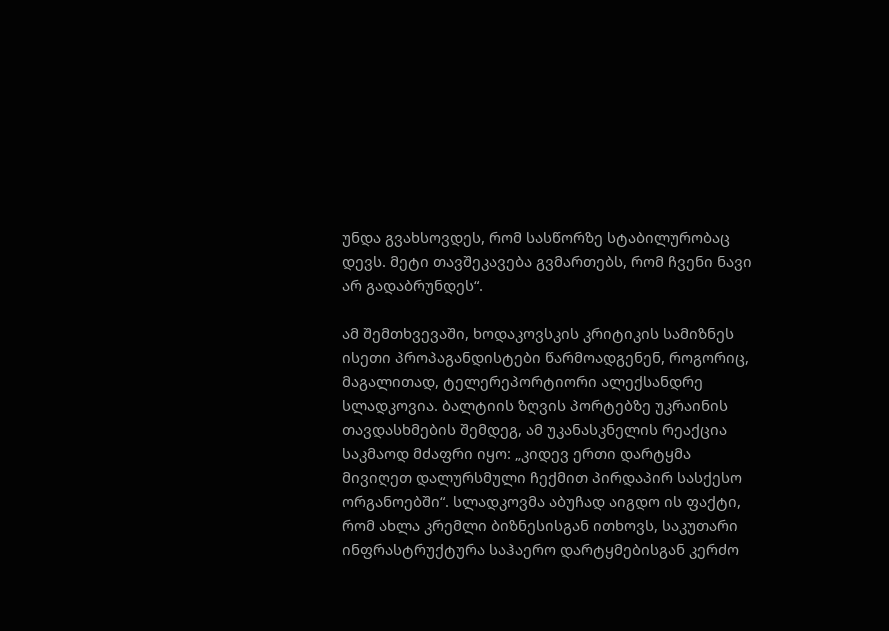უნდა გვახსოვდეს, რომ სასწორზე სტაბილურობაც დევს. მეტი თავშეკავება გვმართებს, რომ ჩვენი ნავი არ გადაბრუნდეს“.

ამ შემთხვევაში, ხოდაკოვსკის კრიტიკის სამიზნეს ისეთი პროპაგანდისტები წარმოადგენენ, როგორიც, მაგალითად, ტელერეპორტიორი ალექსანდრე სლადკოვია. ბალტიის ზღვის პორტებზე უკრაინის თავდასხმების შემდეგ, ამ უკანასკნელის რეაქცია საკმაოდ მძაფრი იყო: „კიდევ ერთი დარტყმა მივიღეთ დალურსმული ჩექმით პირდაპირ სასქესო ორგანოებში“. სლადკოვმა აბუჩად აიგდო ის ფაქტი, რომ ახლა კრემლი ბიზნესისგან ითხოვს, საკუთარი ინფრასტრუქტურა საჰაერო დარტყმებისგან კერძო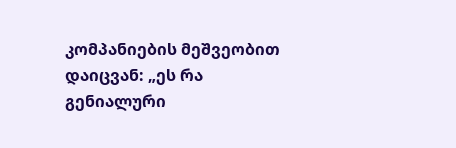კომპანიების მეშვეობით დაიცვან: „ეს რა გენიალური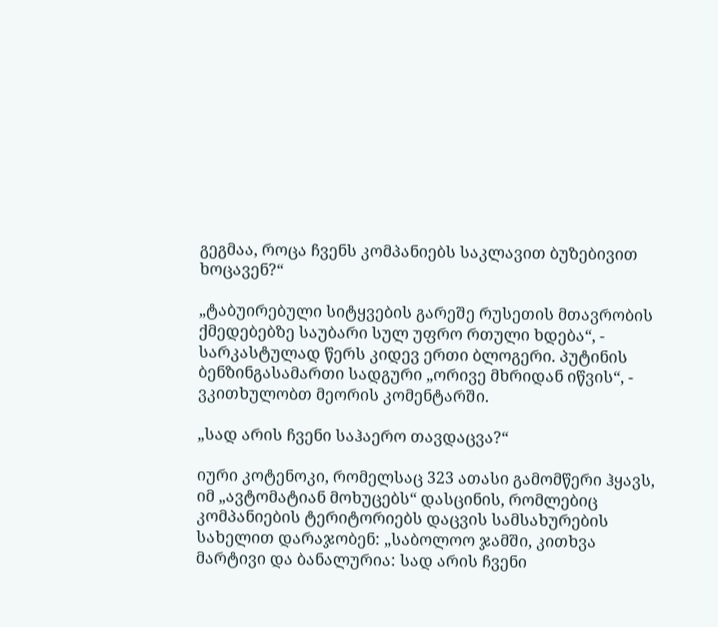გეგმაა, როცა ჩვენს კომპანიებს საკლავით ბუზებივით ხოცავენ?“

„ტაბუირებული სიტყვების გარეშე რუსეთის მთავრობის ქმედებებზე საუბარი სულ უფრო რთული ხდება“, - სარკასტულად წერს კიდევ ერთი ბლოგერი. პუტინის ბენზინგასამართი სადგური „ორივე მხრიდან იწვის“, - ვკითხულობთ მეორის კომენტარში.

„სად არის ჩვენი საჰაერო თავდაცვა?“

იური კოტენოკი, რომელსაც 323 ათასი გამომწერი ჰყავს, იმ „ავტომატიან მოხუცებს“ დასცინის, რომლებიც კომპანიების ტერიტორიებს დაცვის სამსახურების სახელით დარაჯობენ: „საბოლოო ჯამში, კითხვა მარტივი და ბანალურია: სად არის ჩვენი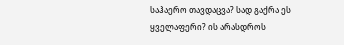საჰაერო თავდაცვა? სად გაქრა ეს ყველაფერი? ის არასდროს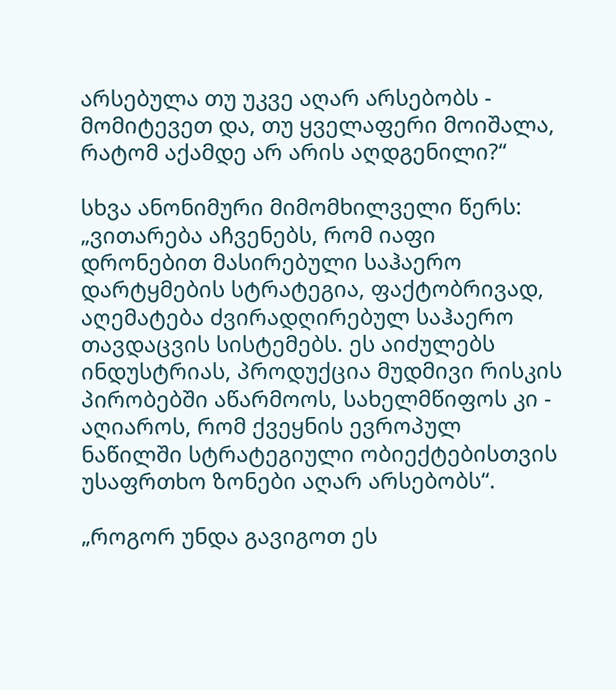არსებულა თუ უკვე აღარ არსებობს - მომიტევეთ და, თუ ყველაფერი მოიშალა, რატომ აქამდე არ არის აღდგენილი?“

სხვა ანონიმური მიმომხილველი წერს: „ვითარება აჩვენებს, რომ იაფი დრონებით მასირებული საჰაერო დარტყმების სტრატეგია, ფაქტობრივად, აღემატება ძვირადღირებულ საჰაერო თავდაცვის სისტემებს. ეს აიძულებს ინდუსტრიას, პროდუქცია მუდმივი რისკის პირობებში აწარმოოს, სახელმწიფოს კი - აღიაროს, რომ ქვეყნის ევროპულ ნაწილში სტრატეგიული ობიექტებისთვის უსაფრთხო ზონები აღარ არსებობს“.

„როგორ უნდა გავიგოთ ეს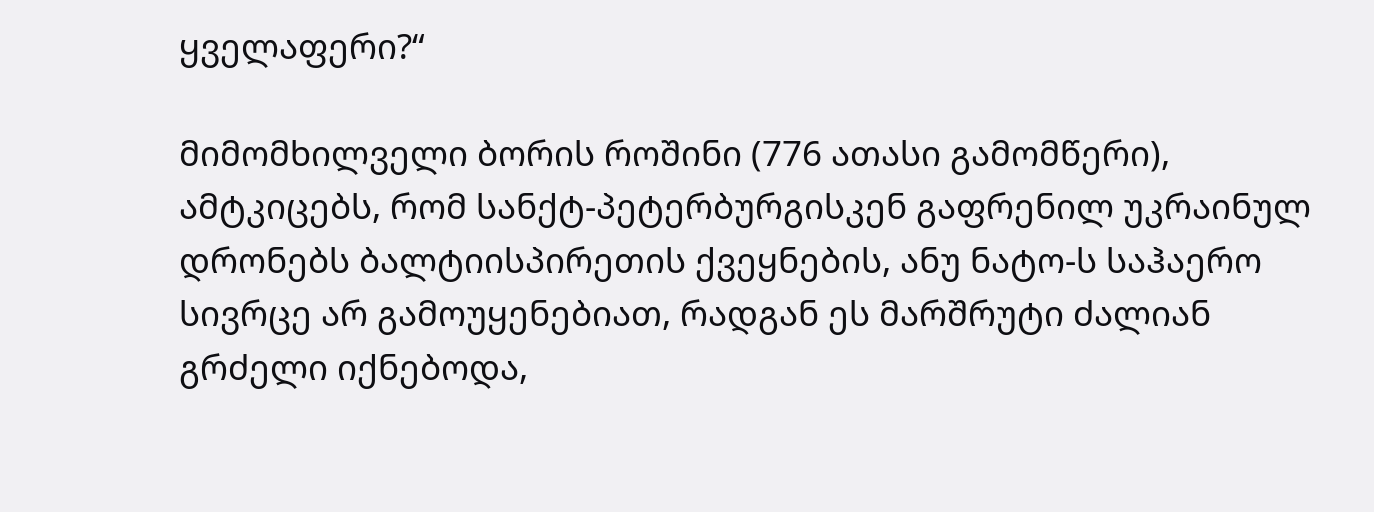ყველაფერი?“

მიმომხილველი ბორის როშინი (776 ათასი გამომწერი), ამტკიცებს, რომ სანქტ-პეტერბურგისკენ გაფრენილ უკრაინულ დრონებს ბალტიისპირეთის ქვეყნების, ანუ ნატო-ს საჰაერო სივრცე არ გამოუყენებიათ, რადგან ეს მარშრუტი ძალიან გრძელი იქნებოდა,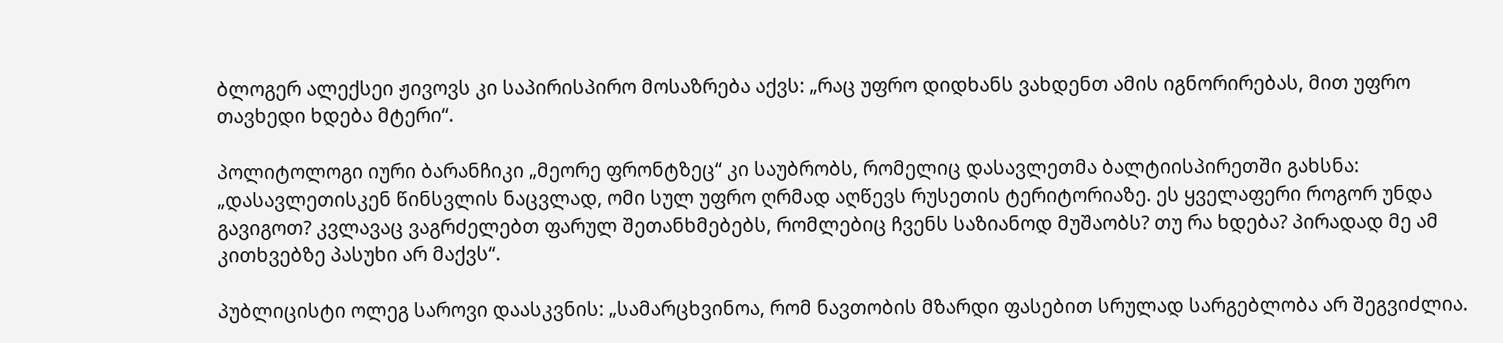ბლოგერ ალექსეი ჟივოვს კი საპირისპირო მოსაზრება აქვს: „რაც უფრო დიდხანს ვახდენთ ამის იგნორირებას, მით უფრო თავხედი ხდება მტერი“.

პოლიტოლოგი იური ბარანჩიკი „მეორე ფრონტზეც“ კი საუბრობს, რომელიც დასავლეთმა ბალტიისპირეთში გახსნა: „დასავლეთისკენ წინსვლის ნაცვლად, ომი სულ უფრო ღრმად აღწევს რუსეთის ტერიტორიაზე. ეს ყველაფერი როგორ უნდა გავიგოთ? კვლავაც ვაგრძელებთ ფარულ შეთანხმებებს, რომლებიც ჩვენს საზიანოდ მუშაობს? თუ რა ხდება? პირადად მე ამ კითხვებზე პასუხი არ მაქვს“.

პუბლიცისტი ოლეგ საროვი დაასკვნის: „სამარცხვინოა, რომ ნავთობის მზარდი ფასებით სრულად სარგებლობა არ შეგვიძლია.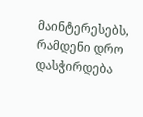მაინტერესებს, რამდენი დრო დასჭირდება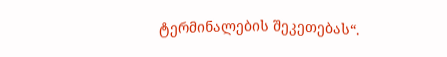ტერმინალების შეკეთებას“.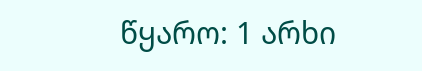წყარო: 1 არხი